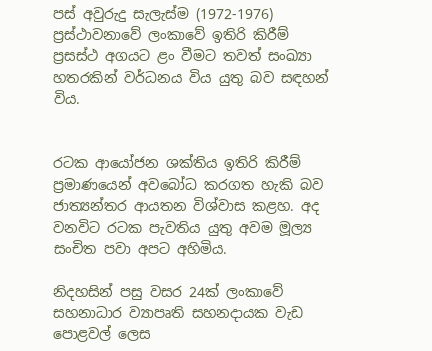පස් අවුරුදු සැලැස්ම (1972-1976) ප්‍රස්ථාවනාවේ ලංකාවේ ඉතිරි කිරීම් ප්‍රසස්ථ අගයට ළං වීමට තවත් සංඛ්‍යා හතරකින් වර්ධනය විය යුතු බව සඳහන් විය.


රටක ආයෝජන ශක්තිය ඉතිරි කිරීම් ප්‍රමාණයෙන් අවබෝධ කරගත හැකි බව ජාත්‍යන්තර ආයතන විශ්වාස කළහ. අද වනවිට රටක පැවතිය යුතු අවම මූල්‍ය සංචිත පවා අපට අහිමිය.

නිදහසින් පසු වසර 24ක් ලංකාවේ සහනාධාර ව්‍යාපෘති සහනදායක වැඩ පොළවල් ලෙස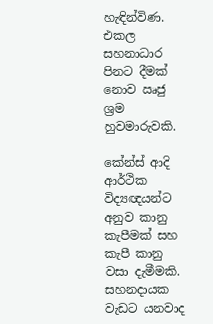හැඳින්විණ. එකල සහනාධාර පිනට දීමක් නොව ඍජු ශ්‍රම හුවමාරුවකි.

කේන්ස් ආදි ආර්ථික විද්‍යඥයන්ට අනුව කානු කැපීමක් සහ කැපී කානු වසා දැමීමකි. සහනදායක වැඩට යනවාද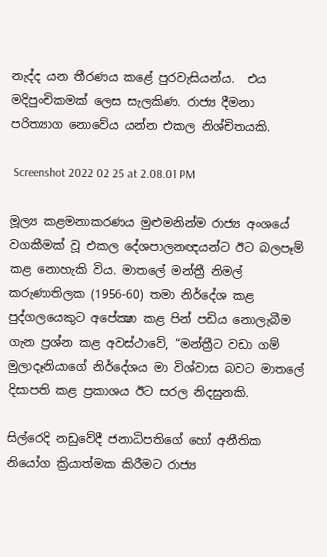නැද්ද යන තීරණය කළේ පුරවැසියන්ය.  එය  මදිපුංචිකමක් ලෙස සැලකිණ. රාජ්‍ය දීමනා පරිත්‍යාග නොවේය යන්න එකල නිශ්චිතයකි.

 Screenshot 2022 02 25 at 2.08.01 PM

මූල්‍ය කළමනාකරණය මුළුමනින්ම රාජ්‍ය අංශයේ වගකීමක් වූ එකල දේශපාලනඥයන්ට ඊට බලපෑම් කළ නොහැකි විය. මාතලේ මන්ත්‍රී නිමල් කරුණාතිලක (1956-60) තමා නිර්දේශ කළ පුද්ගලයෙකුට අපේක්‍ෂා කළ පින් පඩිය නොලැබීම ගැන ප්‍රශ්න කළ අවස්ථාවේ, “මන්ත්‍රීට වඩා ගම් මුලාදෑනියාගේ නිර්දේශය මා විශ්වාස බවට මාතලේ දිසාපති කළ ප්‍රකාශය ඊට සරල නිදසුනකි.

සිල්රෙදි නඩුවේදී ජනාධිපතිගේ හෝ අනීතික නියෝග ක්‍රියාත්මක කිරීමට රාජ්‍ය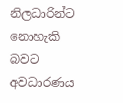නිලධාරින්ට නොහැකි බවට අවධාරණය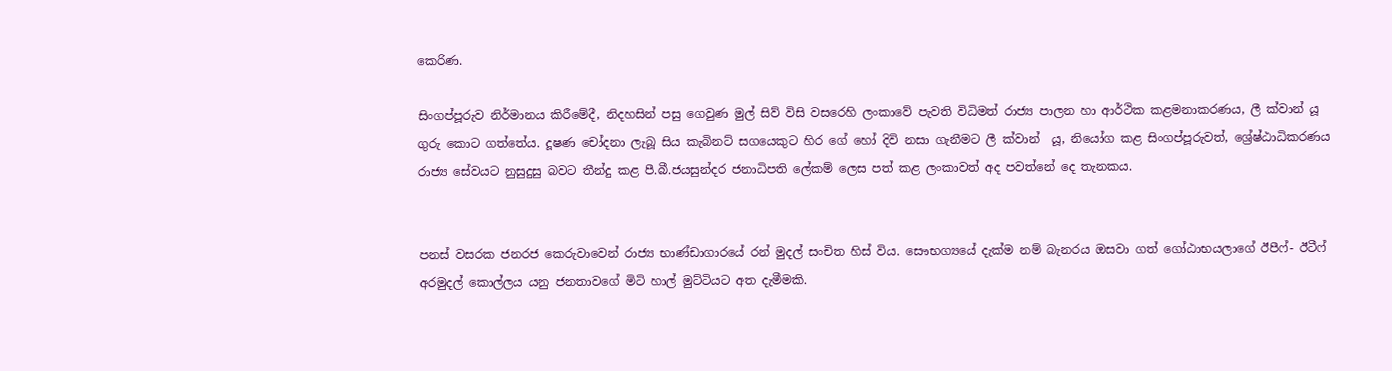කෙරිණ.

සිංගප්පූරුව නිර්මානය කිරීමේදී, නිදහසින් පසු ගෙවුණ මුල් සිව් විසි වසරෙහි ලංකාවේ පැවති විධිමත් රාජ්‍ය පාලන හා ආර්ථික කළමනාකරණය, ලී ක්වාන් යූ ගුරු කොට ගත්තේය. දූෂණ චෝදනා ලැබූ සිය කැබිනට් සගයෙකුට හිර ගේ හෝ දිවි නසා ගැනීමට ලී ක්වාන්  යූ, නියෝග කළ සිංගප්පූරුවත්, ශ්‍රේෂ්ඨාධිකරණය රාජ්‍ය සේවයට නුසුදුසු බවට තීන්දු කළ පී.බී.ජයසුන්දර ජනාධිපති ලේකම් ලෙස පත් කළ ලංකාවත් අද පවත්නේ දෙ තැනකය.


පනස් වසරක ජනරජ කෙරුවාවෙන් රාජ්‍ය භාණ්ඩාගාරයේ රන් මුදල් සංචිත හිස් විය. සෞභග්‍යයේ දැක්ම නම් බැනරය ඔසවා ගත් ගෝඨාභයලාගේ ඊපීෆ්- ඊටීෆ් අරමුදල් කොල්ලය යනු ජනතාවගේ මිටි හාල් මුට්ටියට අත දැමීමකි.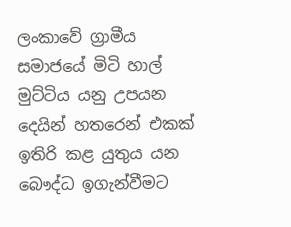ලංකාවේ ග්‍රාමීය සමාජයේ මිටි හාල් මුට්ටිය යනු උපයන දෙයින් හතරෙන් එකක් ඉතිරි කළ යුතුය යන බෞද්ධ ඉගැන්වීමට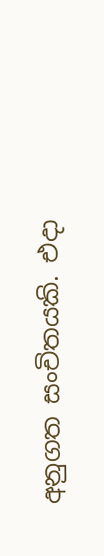අනුගත සංචිතයකි. එදා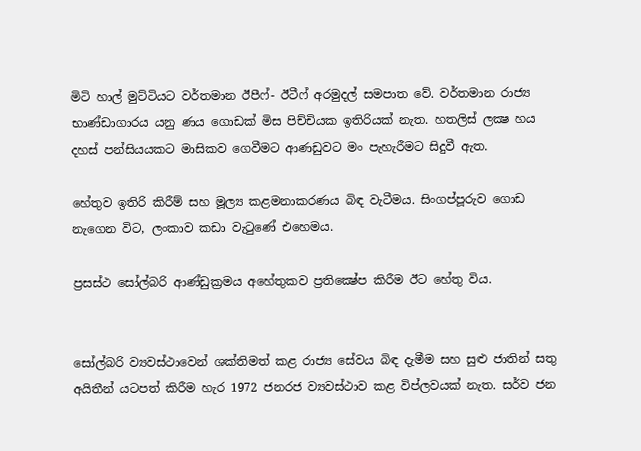මිටි හාල් මුට්ටියට වර්තමාන ඊපීෆ්- ඊටීෆ් අරමුදල් සමපාත වේ. වර්තමාන රාජ්‍ය භාණ්ඩාගාරය යනු ණය ගොඩක් මිස පිච්චියක ඉතිරියක් නැත. හතලිස් ලක්‍ෂ හය දහස් පන්සියයකට මාසිකව ගෙවීමට ආණඩුවට මං පැහැරීමට සිදුවී ඇත.

හේතුව ඉතිරි කිරීම් සහ මූල්‍ය කළමනාකරණය බිඳ වැටීමය. සිංගප්පූරුව ගොඩ නැගෙන විට, ලංකාව කඩා වැටුණේ එහෙමය.

ප්‍රසස්ථ සෝල්බරි ආණ්ඩුක්‍රමය අහේතුකව ප්‍රතික්‍ෂේප කිරීම ඊට හේතු විය.


සෝල්බරි ව්‍යවස්ථාවෙන් ශක්තිමත් කළ රාජ්‍ය සේවය බිඳ දැමීම සහ සුළු ජාතින් සතු අයිතීන් යටපත් කිරීම හැර 1972 ජනරජ ව්‍යවස්ථාව කළ විප්ලවයක් නැත. සර්ව ජන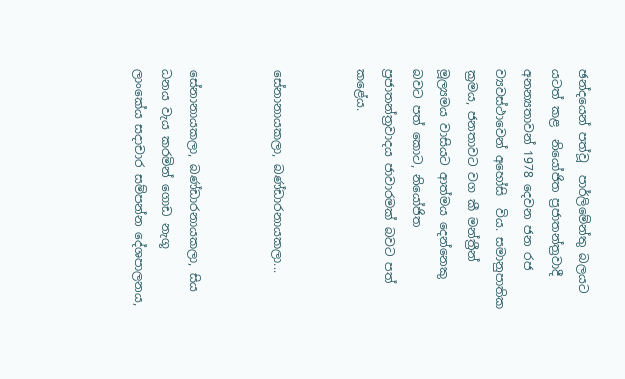ඡන්දයෙන් පත්වූ  පාර්ලිමේන්තු බලයට යටත් කළ  නියෝජිත ප්‍රජාතන්ත්‍රවාදී අනන්‍යතාවන් 1978 දෙවන ජන රජ ව්‍යවස්ථාවෙන් අහෝසි  විය. සමානුපාතික  ක්‍රමය, ජනතාවට වග කී මන්ත්‍රීන් මූල්‍යමය වාසියට ආත්මය දෙන්නෙකු බවට පත් කොට, නියෝජිත ප්‍රජාතන්ත්‍රවාදය ජාවාරමක් බවට පත් කළේය.


සේනානායකලා, බණ්ඩාරනායකලා...


සේනානායකලා, බණ්ඩාරනායකලා, සිය ධනය වැය කරමින් ගොඩ නැගූ  ලාංකේය සදාචාර සම්පන්න දේශපාලනය,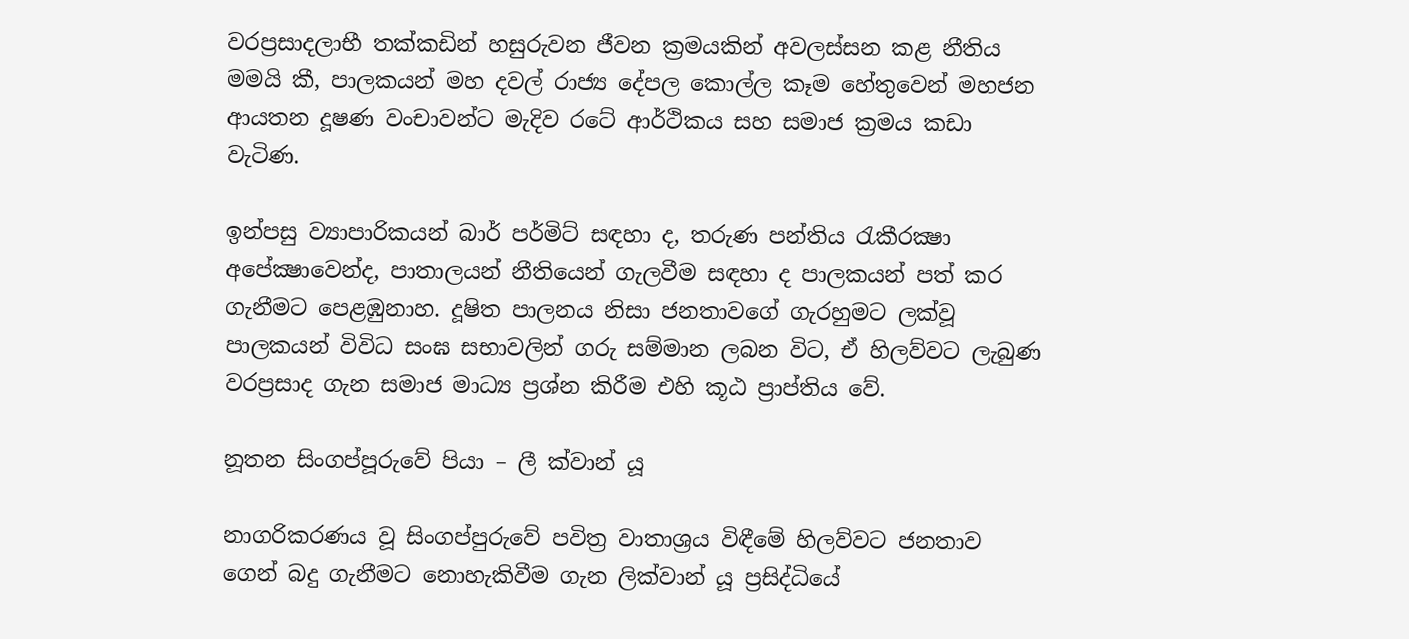වරප්‍රසාදලාභී තක්කඩින් හසුරුවන ජීවන ක්‍රමයකින් අවලස්සන කළ නීතිය මමයි කී, පාලකයන් මහ දවල් රාජ්‍ය දේපල කොල්ල කෑම හේතුවෙන් මහජන ආයතන දූෂණ වංචාවන්ට මැදිව රටේ ආර්ථිකය සහ සමාජ ක්‍රමය කඩා වැටිණ.

ඉන්පසු ව්‍යාපාරිකයන් බාර් පර්මිට් සඳහා ද, තරුණ පන්තිය රැකීරක්‍ෂා අපේක්‍ෂාවෙන්ද, පාතාලයන් නීතියෙන් ගැලවීම සඳහා ද පාලකයන් පත් කර ගැනීමට පෙළඹුනාහ. දූෂිත පාලනය නිසා ජනතාවගේ ගැරහුමට ලක්වූ පාලකයන් විවිධ සංඝ සභාවලින් ගරු සම්මාන ලබන විට, ඒ හිලව්වට ලැබුණ වරප්‍රසාද ගැන සමාජ මාධ්‍ය ප්‍රශ්න කිරීම එහි කූඨ ප්‍රාප්තිය වේ.

නූතන සිංගප්පූරුවේ පියා – ලී ක්වාන් යූ

නාගරිකරණය වූ සිංගප්පුරුවේ පවිත්‍ර වාතාශ්‍රය විඳීමේ හිලව්වට ජනතාව ගෙන් බදු ගැනීමට නොහැකිවීම ගැන ලික්වාන් යූ ප්‍රසිද්ධියේ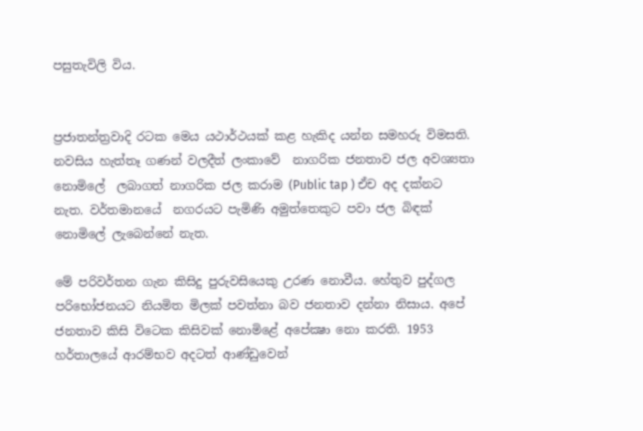පසුතැවිලි විය.


ප්‍රජාතන්ත්‍රවාදි රටක මෙය යථාර්ථයක් කළ හැකිද යන්න සමහරු විමසති. නවසිය හැත්තෑ ගණන් වලදීත් ලංකාවේ  නාගරික ජනතාව ජල අවශ්‍යතා නොමිලේ  ලබාගත් නාගරික ජල කරාම (Public tap ) ඒච අද දක්නට නැත. වර්තමානයේ  නගරයට පැමිණි අමුත්තෙකුට පවා ජල බිඳක් නොමිලේ ලැබෙන්නේ නැත.

මේ පරිවර්තන ගැන කිසිදු පුරුවසියෙකු උරණ නොවීය. හේතුව පුද්ගල පරිභෝජනයට නියමිත මිලක් පවත්නා බව ජනතාව දන්නා නිසාය. අපේ ජනතාව කිසි විටෙක කිසිවක් නොමිළේ අපේක්‍ෂා නො කරති. 1953 හර්තාලයේ ආරම්භව අදටත් ආණ්ඩුවෙන්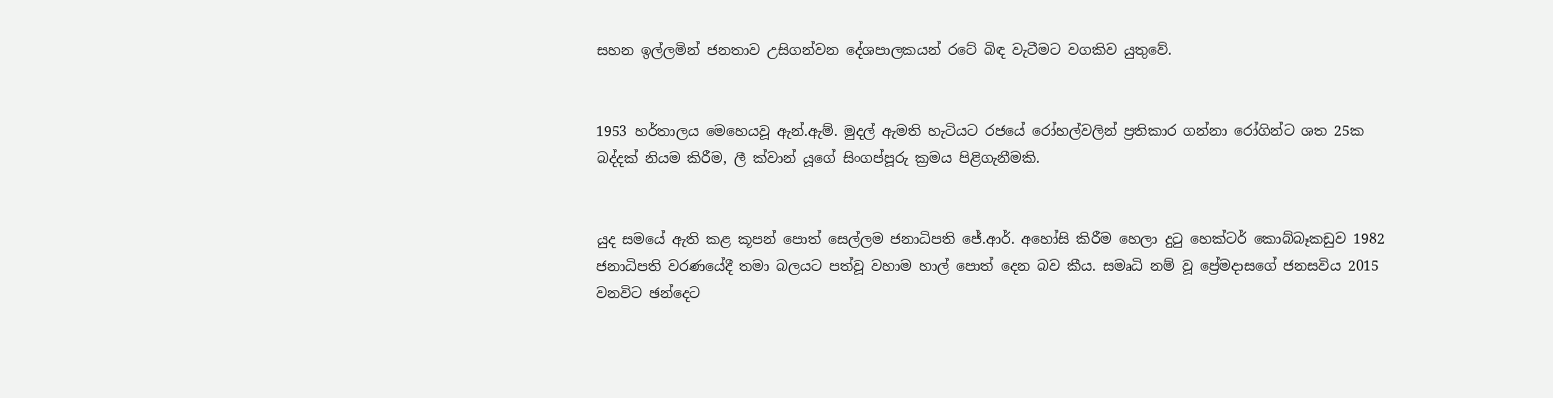සහන ඉල්ලමින් ජනතාව උසිගන්වන දේශපාලකයන් රටේ බිඳ වැටීමට වගකිව යුතුවේ.


1953 හර්තාලය මෙහෙයවූ ඇන්.ඇම්. මුදල් ඇමති හැටියට රජයේ රෝහල්වලින් ප්‍රතිකාර ගන්නා රෝගින්ට ශත 25ක  බද්දක් නියම කිරීම, ලී ක්වාන් යූගේ සිංගප්පූරු ක්‍රමය පිළිගැනීමකි.


යුද සමයේ ඇති කළ කූපන් පොත් සෙල්ලම ජනාධිපති ජේ.ආර්. අහෝසි කිරීම හෙලා දුටු හෙක්ටර් කොබ්බෑකඩුව 1982 ජනාධිපති වරණයේදී තමා බලයට පත්වූ වහාම හාල් පොත් දෙන බව කීය. සමෘධි නම් වූ ප්‍රේමදාසගේ ජනසවිය 2015 වනවිට ඡන්දෙට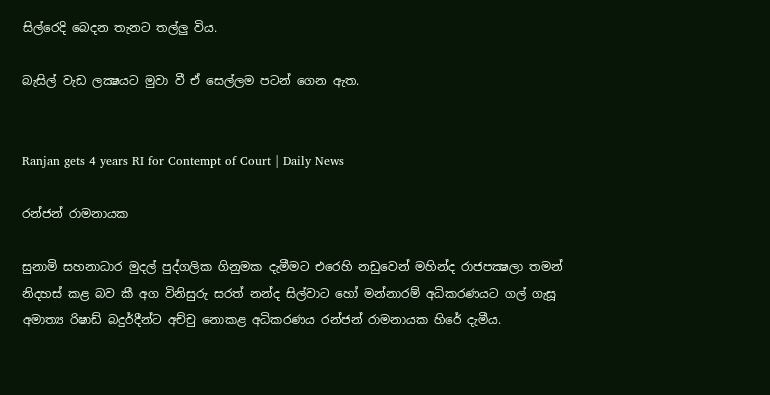සිල්රෙදි බෙදන තැනට තල්ලු විය.

බැසිල් වැඩ ලක්‍ෂයට මුවා වී ඒ සෙල්ලම පටන් ගෙන ඇත.


Ranjan gets 4 years RI for Contempt of Court | Daily News

රන්ජන් රාමනායක

සුනාමි සහනාධාර මුදල් පුද්ගලික ගිනුමක දැමීමට එරෙහි නඩුවෙන් මහින්ද රාජපක්‍ෂලා තමන් නිදහස් කළ බව කී අග විනිසුරු සරත් නන්ද සිල්වාට හෝ මන්නාරම් අධිකරණයට ගල් ගැසූ අමාත්‍ය රිෂාඩ් බදුර්දීන්ට අච්චු නොකළ අධිකරණය රන්ජන් රාමනායක හිරේ දැමීය.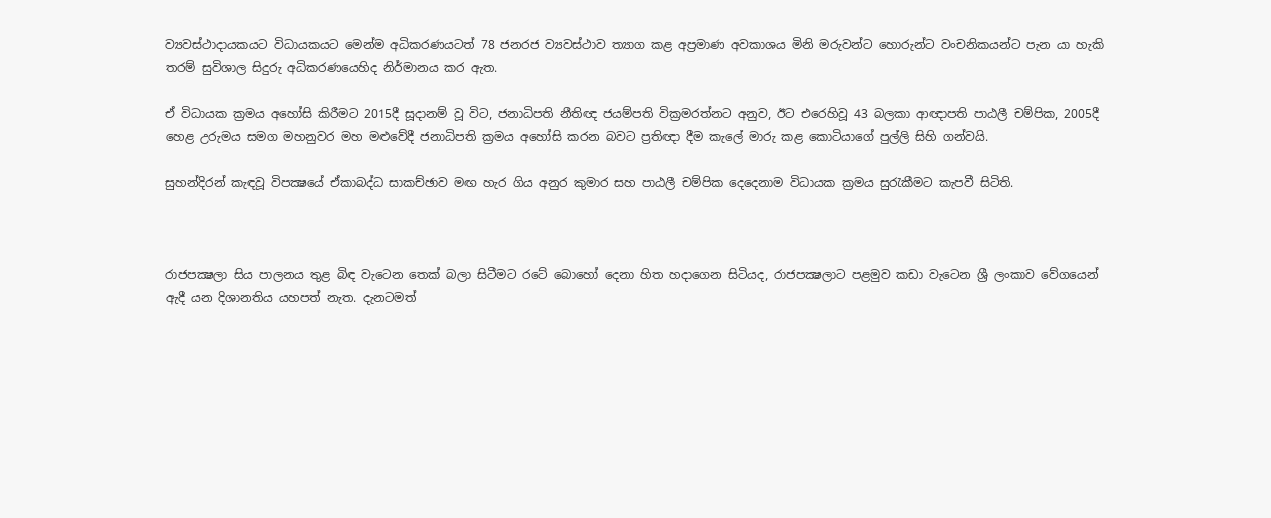ව්‍යවස්ථාදායකයට විධායකයට මෙන්ම අධිකරණයටත් 78 ජනරජ ව්‍යවස්ථාව ත්‍යාග කළ අප්‍රමාණ අවකාශය මිනි මරුවන්ට හොරුන්ට වංචනිකයන්ට පැන යා හැකි තරම් සුවිශාල සිදුරු අධිකරණයෙහිද නිර්මානය කර ඇත.

ඒ විධායක ක්‍රමය අහෝසි කිරීමට 2015දී සූදානම් වූ විට, ජනාධිපති නීතිඥ ජයම්පති වික්‍රමරත්නට අනුව, ඊට එරෙහිවූ 43 බලකා ආඥාපති පාඨලී චම්පික, 2005දී හෙළ උරුමය සමග මහනුවර මහ මළුවේදී ජනාධිපති ක්‍රමය අහෝසි කරන බවට ප්‍රතිඥා දීම කැලේ මාරු කළ කොටියාගේ පුල්ලි සිහි ගන්වයි.

සුහන්දිරන් කැඳවූ විපක්‍ෂයේ ඒකාබද්ධ සාකච්ඡාව මඟ හැර ගිය අනුර කුමාර සහ පාඨලී චම්පික දෙදෙනාම විධායක ක්‍රමය සුරැකීමට කැපවී සිටිති.



රාජපක්‍ෂලා සිය පාලනය තුළ බිඳ වැටෙන තෙක් බලා සිටීමට රටේ බොහෝ දෙනා හිත හදාගෙන සිටියද, රාජපක්‍ෂලාට පළමුව කඩා වැටෙන ශ්‍රී ලංකාව වේගයෙන් ඇදී යන දිශානතිය යහපත් නැත. දැනටමත්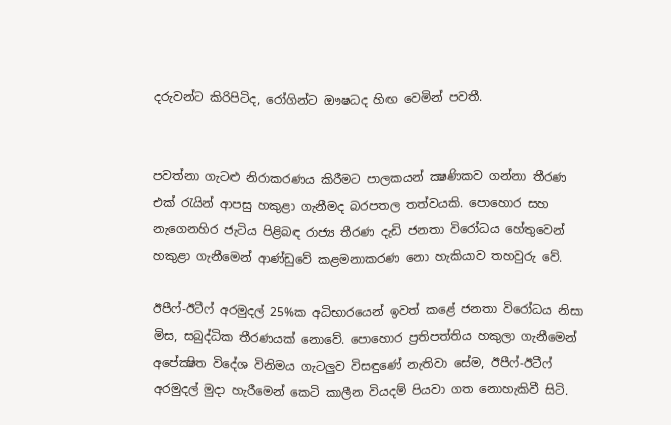දරුවන්ට කිරිපිටිද, රෝගින්ට ඖෂධද හිඟ වෙමින් පවතී.


පවත්නා ගැටළු නිරාකරණය කිරීමට පාලකයන් ක්‍ෂණිකව ගන්නා තීරණ එක් රැයින් ආපසු හකුළා ගැනීමද බරපතල තත්වයකි. පොහොර සහ නැගෙනහිර ජැටිය පිළිබඳ රාජ්‍ය තීරණ දැඩි ජනතා විරෝධය හේතුවෙන් හකුළා ගැනීමෙන් ආණ්ඩුවේ කළමනාකරණ නො හැකියාව තහවුරු වේ.

ඊපීෆ්-ඊටීෆ් අරමුදල් 25%ක අධිභාරයෙන් ඉවත් කළේ ජනතා විරෝධය නිසා මිස, සබුද්ධික තීරණයක් නොවේ. පොහොර ප්‍රතිපත්තිය හකුලා ගැනීමෙන් අපේක්‍ෂිත විදේශ විනිමය ගැටලුව විසඳුණේ නැතිවා සේම, ඊපීෆ්-ඊටීෆ් අරමුදල් මුදා හැරීමෙන් කෙටි කාලීන වියදම් පියවා ගත නොහැකිවී සිටි.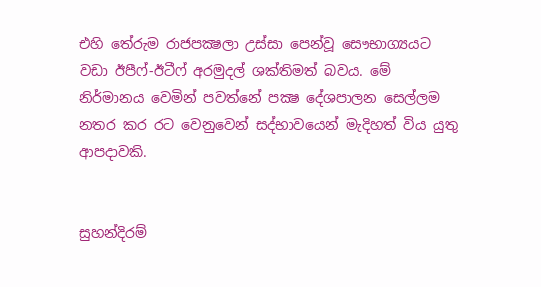එහි තේරුම රාජපක්‍ෂලා උස්සා පෙන්වූ සෞභාග්‍යයට වඩා ඊපීෆ්-ඊටීෆ් අරමුදල් ශක්තිමත් බවය. මේ නිර්මානය වෙමින් පවත්නේ පක්‍ෂ දේශපාලන සෙල්ලම නතර කර රට වෙනුවෙන් සද්භාවයෙන් මැදිහත් විය යුතු ආපදාවකි.


සුහන්දිරම්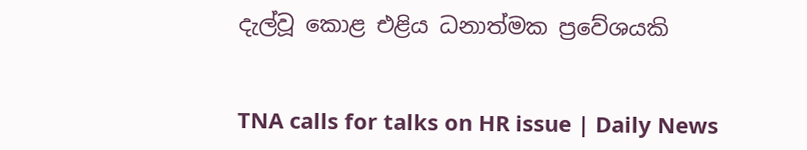දැල්වූ කොළ එළිය ධනාත්මක ප්‍රවේශයකි


TNA calls for talks on HR issue | Daily News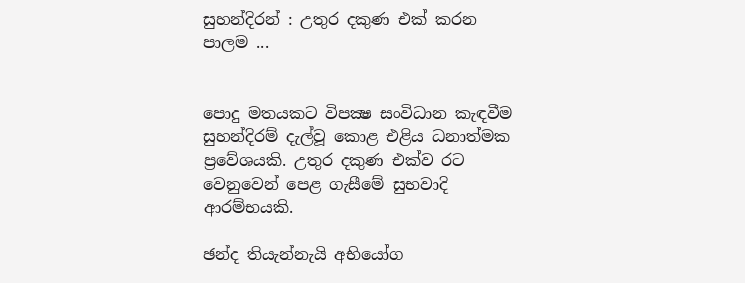සුහන්දිරන් : උතුර දකුණ එක් කරන පාලම ...


පොදු මතයකට විපක්‍ෂ සංවිධාන කැඳවීම සුහන්දිරම් දැල්වූ කොළ එළිය ධනාත්මක ප්‍රවේශයකි. උතුර දකුණ එක්ව රට වෙනුවෙන් පෙළ ගැසීමේ සුභවාදි ආරම්භයකි.

ඡන්ද තියැන්නැයි අභියෝග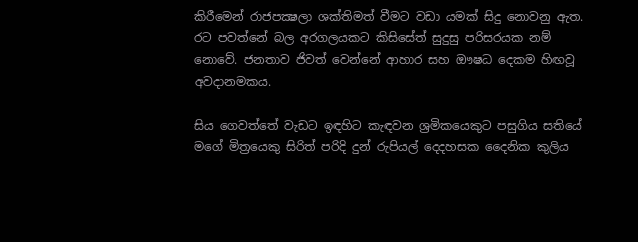කිරීමෙන් රාජපක්‍ෂලා ශක්තිමත් වීමට වඩා යමක් සිදු නොවනු ඇත. රට පවත්නේ බල අරගලයකට කිසිසේත් සුදුසු පරිසරයක නම් නොවේ. ජනතාව ජිවත් වෙන්නේ ආහාර සහ ඖෂධ දෙකම හිඟවූ අවදානමකය.

සිය ගෙවත්තේ වැඩට ඉඳහිට කැඳවන ශ්‍රමිකයෙකුට පසුගිය සතියේ මගේ මිත්‍රයෙකු සිරිත් පරිදි දුන් රුපියල් දෙදහසක දෛනික කුලිය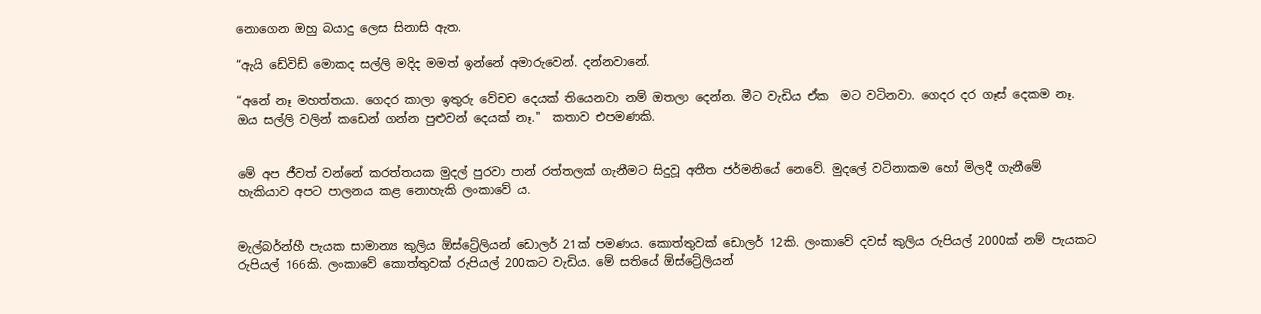නොගෙන ඔහු බයාදු ලෙස සිනාසි ඇත.

“ඇයි ඩේවිඩ් මොකද සල්ලි මදිද මමත් ඉන්නේ අමාරුවෙන්. දන්නවානේ.

“අනේ නෑ මහත්තයා. ගෙදර කාලා ඉතුරු වේචච දෙයක් තියෙනවා නම් ඔතලා දෙන්න. මීට වැඩිය ඒක  මට වටිනවා. ගෙදර දර ගෑස් දෙකම නෑ. ඔය සල්ලි වලින් කඩෙන් ගන්න පුළුවන් දෙයක් නෑ.''  කතාව එපමණකි.


මේ අප ජීවත් වන්නේ කරත්තයක මුදල් පුරවා පාන් රත්තලක් ගැනීමට සිදුවූ අතීත ජර්මනියේ නෙවේ. මුදලේ වටිනාකම හෝ මිලදී ගැනීමේ හැකියාව අපට පාලනය කළ නොහැකි ලංකාවේ ය.


මැල්බර්න්හී පැයක සාමාන්‍ය කුලිය ඕස්ට්‍රේලියන් ඩොලර් 21ක් පමණය. කොත්තුවක් ඩොලර් 12කි. ලංකාවේ දවස් කුලිය රුපියල් 2000ක් නම් පැයකට රුපියල් 166කි. ලංකාවේ කොත්තුවක් රුපියල් 200කට වැඩිය. මේ සතියේ ඕස්ට්‍රේලියන්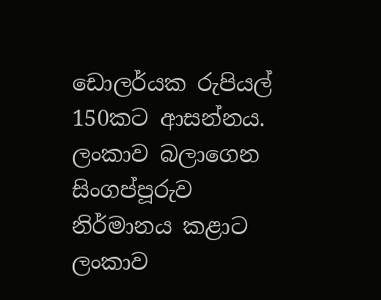ඩොලර්යක රුපියල් 150කට ආසන්නය. ලංකාව බලාගෙන සිංගප්පූරුව නිර්මානය කළාට ලංකාව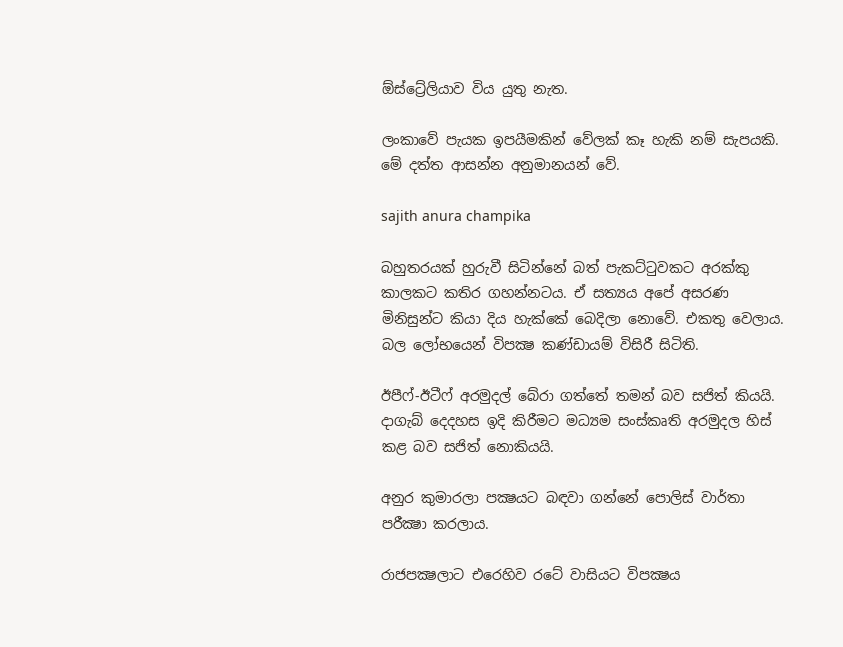ඕස්ට්‍රේලියාව විය යුතු නැත.

ලංකාවේ පැයක ඉපයීමකින් වේලක් කෑ හැකි නම් සැපයකි. මේ දත්ත ආසන්න අනුමානයන් වේ.

sajith anura champika

බහුතරයක් හුරුවී සිටින්නේ බත් පැකට්ටුවකට අරක්කු කාලකට කතිර ගහන්නටය. ඒ සත්‍යය අපේ අසරණ මිනිසුන්ට කියා දිය හැක්කේ බෙදිලා නොවේ. එකතු වෙලාය. බල ලෝභයෙන් විපක්‍ෂ කණ්ඩායම් විසිරී සිටිති.

ඊපීෆ්-ඊටීෆ් අරමුදල් බේරා ගත්තේ තමන් බව සජිත් කියයි. දාගැබ් දෙදහස ඉදි කිරීමට මධ්‍යම සංස්කෘති අරමුදල හිස් කළ බව සජිත් නොකියයි.

අනුර කුමාරලා පක්‍ෂයට බඳවා ගන්නේ පොලිස් වාර්තා පරීක්‍ෂා කරලාය.

රාජපක්‍ෂලාට එරෙහිව රටේ වාසියට විපක්‍ෂය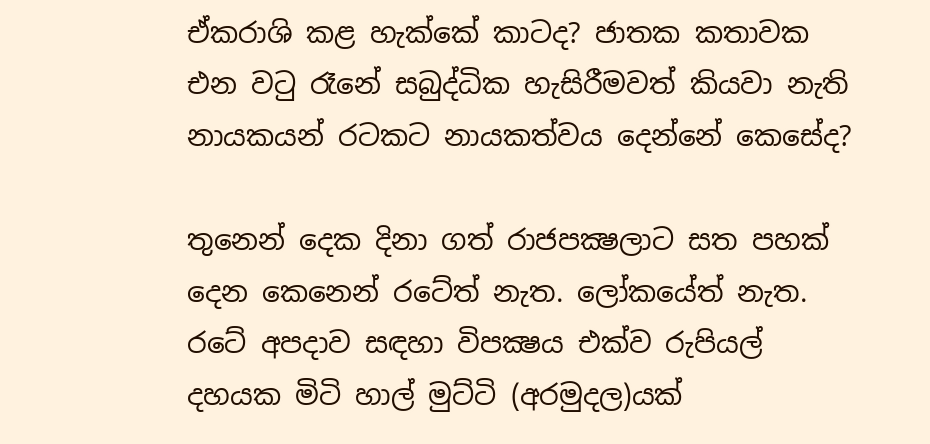ඒකරාශි කළ හැක්කේ කාටද? ජාතක කතාවක එන වටු රෑනේ සබුද්ධික හැසිරීමවත් කියවා නැති නායකයන් රටකට නායකත්වය දෙන්නේ කෙසේද?

තුනෙන් දෙක දිනා ගත් රාජපක්‍ෂලාට සත පහක් දෙන කෙනෙන් රටේත් නැත. ලෝකයේත් නැත. රටේ අපදාව සඳහා විපක්‍ෂය එක්ව රුපියල් දහයක මිටි හාල් මුට්ටි (අරමුදල)යක්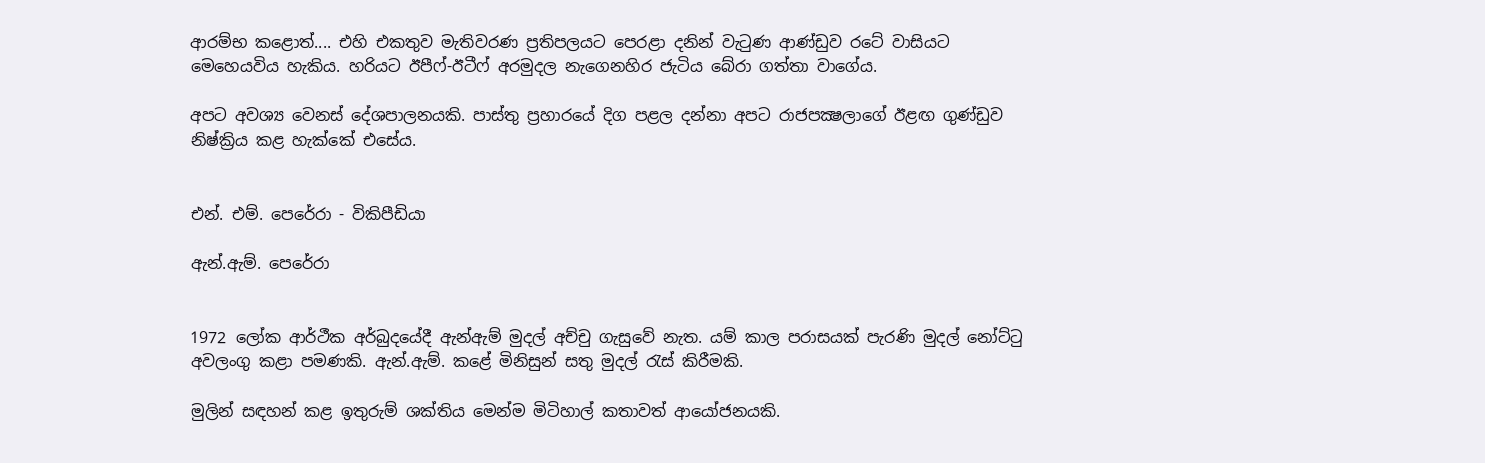ආරම්භ කළොත්.... එහි එකතුව මැතිවරණ ප්‍රතිපලයට පෙරළා දනින් වැටුණ ආණ්ඩුව රටේ වාසියට මෙහෙයවිය හැකිය. හරියට ඊපීෆ්-ඊටීෆ් අරමුදල නැගෙනහිර ජැටිය බේරා ගත්තා වාගේය.

අපට අවශ්‍ය වෙනස් දේශපාලනයකි. පාස්තු ප්‍රහාරයේ දිග පළල දන්නා අපට රාජපක්‍ෂලාගේ ඊළඟ ගුණ්ඩුව නිෂ්ක්‍රිය කළ හැක්කේ එසේය.


එන්. එම්. පෙරේරා - විකිපීඩියා

ඇන්.ඇම්. පෙරේරා


1972 ලෝක ආර්ථීක අර්බුදයේදී ඇන්ඇම් මුදල් අච්චු ගැසුවේ නැත. යම් කාල පරාසයක් පැරණි මුදල් නෝට්ටු අවලංගු කළා පමණකි. ඇන්.ඇම්. කළේ මිනිසුන් සතු මුදල් රැස් කිරීමකි.

මුලින් සඳහන් කළ ඉතුරුම් ශක්තිය මෙන්ම මිටිහාල් කතාවත් ආයෝජනයකි.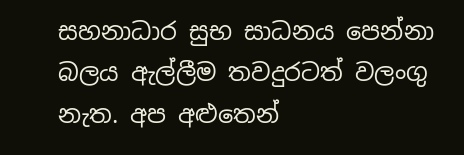සහනාධාර සුභ සාධනය පෙන්නා බලය ඇල්ලීම තවදුරටත් වලංගු නැත. අප අළුතෙන්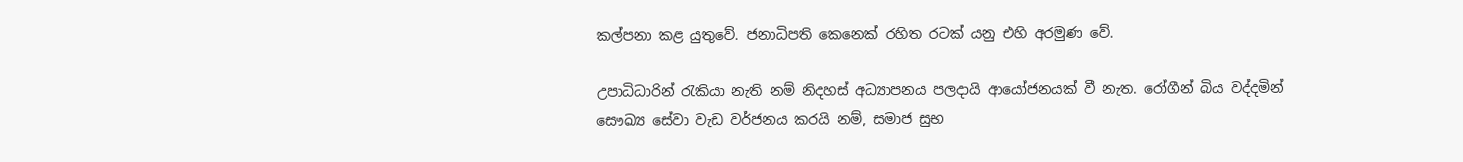කල්පනා කළ යුතුවේ. ජනාධිපති කෙනෙක් රහිත රටක් යනු එහි අරමුණ වේ.

උපාධිධාරින් රැකියා නැති නම් නිදහස් අධ්‍යාපනය පලදායි ආයෝජනයක් වී නැත. රෝගීන් බිය වද්දමින් සෞඛ්‍ය සේවා වැඩ වර්ජනය කරයි නම්, සමාජ සුභ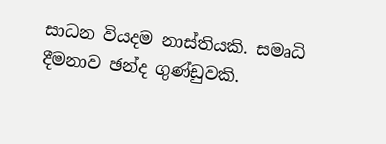සාධන වියදම නාස්තියකි. සමෘධි දීමනාව ඡන්ද ගුණ්ඩුවකි.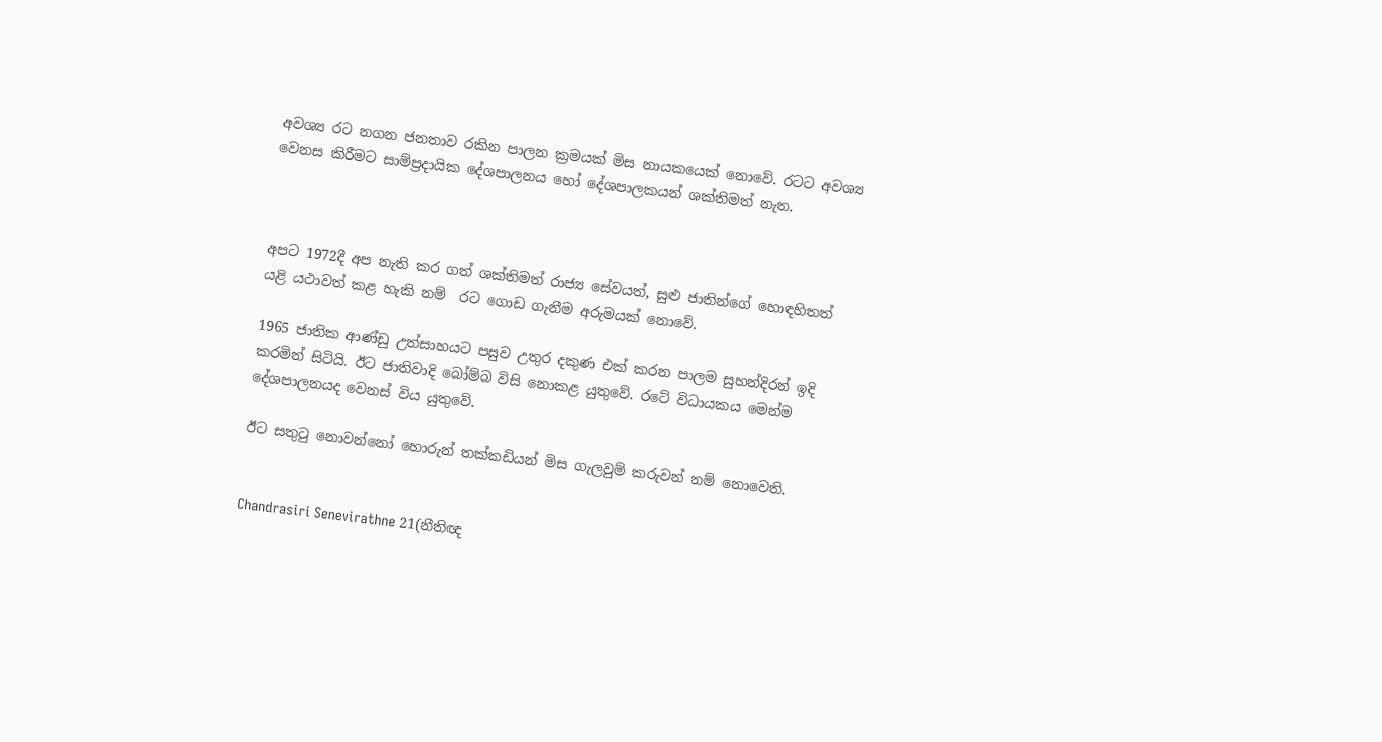අවශ්‍ය රට නගන ජනතාව රකින පාලන ක්‍රමයක් මිස නායකයෙක් නොවේ. රටට අවශ්‍ය වෙනස කිරීමට සාම්ප්‍රදායික දේශපාලනය හෝ දේශපාලකයන් ශක්තිමත් නැත.



අපට 1972දී අප නැති කර ගත් ශක්තිමත් රාජ්‍ය සේවයත්, සුළු ජාතින්ගේ හොඳහිතත් යළි යථාවත් කළ හැකි නම්  රට ගොඩ ගැනීම අරුමයක් නොවේ.

1965 ජාතික ආණ්ඩු උත්සාහයට පසුව උතුර දකුණ එක් කරන පාලම සුහන්දිරන් ඉදි කරමින් සිටියි. ඊට ජාතිවාදි බෝම්බ විසි නොකළ යුතුවේ. රටේ විධායකය මෙන්ම දේශපාලනයද වෙනස් විය යුතුවේ.

ඊට සතුටු නොවන්නෝ හොරුන් තක්කඩියන් මිස ගැලවුම් කරුවන් නම් නොවෙති.


Chandrasiri Senevirathne 21(නීතිඥ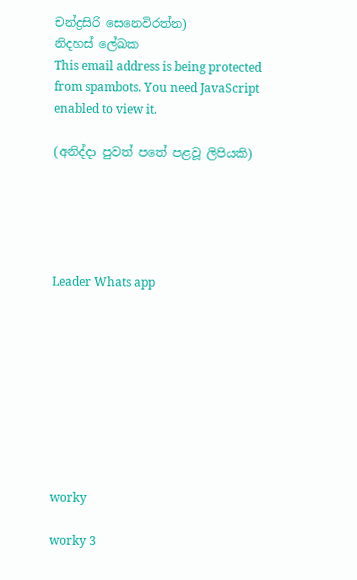චන්ද්‍රසිරි සෙනෙවිරත්න)
නිදහස් ලේඛක
This email address is being protected from spambots. You need JavaScript enabled to view it.

(අනිද්දා පුවත් පතේ පළවූ ලිපියකි)





Leader Whats app









worky

worky 3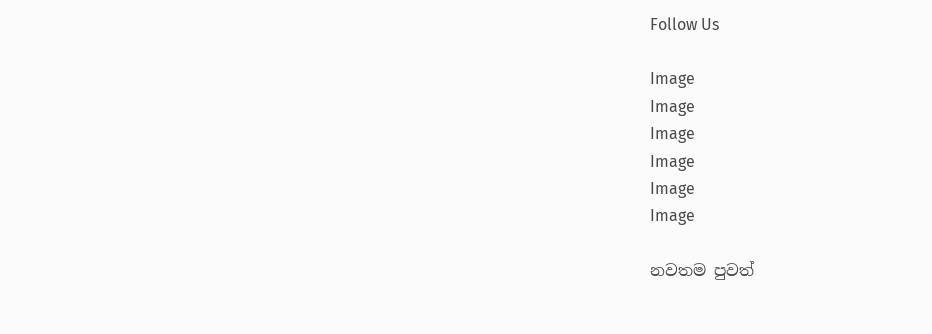Follow Us

Image
Image
Image
Image
Image
Image

නවතම පුවත්